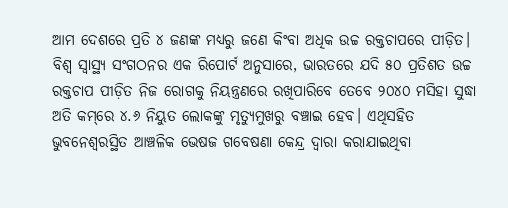ଆମ ଦେଶରେ ପ୍ରତି ୪ ଜଣଙ୍କ ମଧ୍ୟରୁ ଜଣେ କିଂବା ଅଧିକ ଉଚ୍ଚ ରକ୍ତଚାପରେ ପୀଡ଼ିତ। ବିଶ୍ବ ସ୍ବାସ୍ଥ୍ୟ ସଂଗଠନର ଏକ ରିପୋର୍ଟ ଅନୁସାରେ, ଭାରତରେ ଯଦି ୫୦ ପ୍ରତିଶତ ଉଚ୍ଚ ରକ୍ତଚାପ ପୀଡ଼ିତ ନିଜ ରୋଗକୁ ନିୟନ୍ତ୍ରଣରେ ରଖିପାରିବେ ତେବେ ୨୦୪୦ ମସିହା ସୁଦ୍ଧା ଅତି କମ୍‌ରେ ୪.୬ ନିୟୁତ ଲୋକଙ୍କୁ ମୃତ୍ୟୁମୁଖରୁ ବଞ୍ଚାଇ ହେବ। ଏଥିସହିତ ଭୁବନେଶ୍ବରସ୍ଥିତ ଆଞ୍ଚଳିକ ଭେଷଜ ଗବେଷଣା କେନ୍ଦ୍ର ଦ୍ବାରା କରାଯାଇଥିବା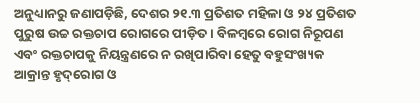ଅନୁଧ୍ୟାନରୁ ଜଣାପଡ଼ିଛି, ଦେଶର ୨୧.୩ ପ୍ରତିଶତ ମହିଳା ଓ ୨୪ ପ୍ରତିଶତ ପୁରୁଷ ଉଚ୍ଚ ରକ୍ତଚାପ ରୋଗରେ ପୀଡ଼ିତ। ବିଳମ୍ବରେ ରୋଗ ନିରୂପଣ ଏବଂ ରକ୍ତଚାପକୁ ନିୟନ୍ତ୍ରଣରେ ନ ରଖିପାରିବା ହେତୁ ବହୁସଂଖ୍ୟକ ଆକ୍ରାନ୍ତ ହୃଦ୍‌ରୋଗ ଓ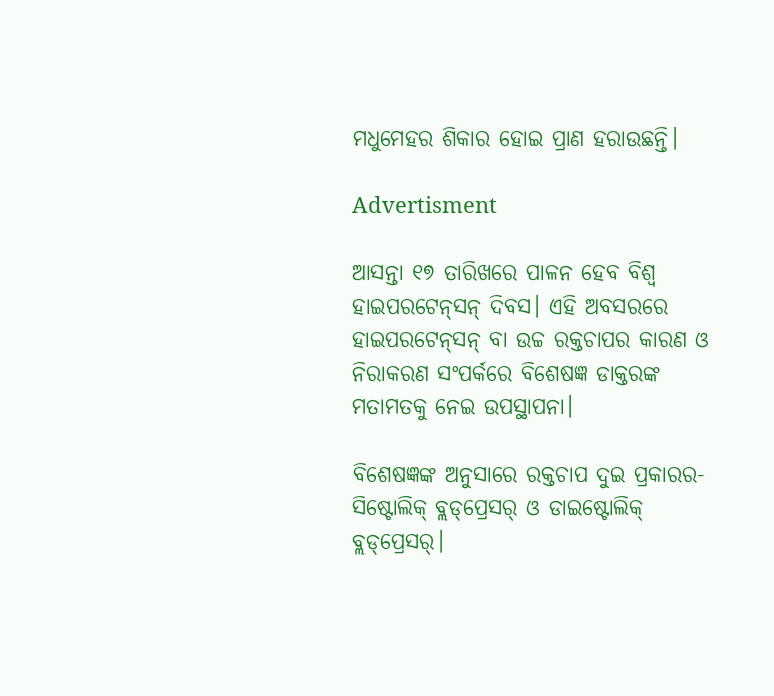ମଧୁମେହର ଶିକାର ହୋଇ ପ୍ରାଣ ହରାଉଛନ୍ତି।

Advertisment

ଆସନ୍ତା ୧୭ ତାରିଖରେ ପାଳନ ହେବ ବିଶ୍ବ ହାଇପରଟେନ୍‌ସନ୍‌ ଦିବସ। ଏହି ଅବସରରେ ହାଇପରଟେନ୍‌ସନ୍‌ ବା ଉଚ୍ଚ ରକ୍ତଚାପର କାରଣ ଓ ନିରାକରଣ ସଂପର୍କରେ ବିଶେଷଜ୍ଞ ଡାକ୍ତରଙ୍କ ମତାମତକୁ ନେଇ ଉପସ୍ଥାପନା।

ବିଶେଷଜ୍ଞଙ୍କ ଅନୁସାରେ ରକ୍ତଚାପ ଦୁଇ ପ୍ରକାରର- ସିଷ୍ଟୋଲିକ୍ ବ୍ଲଡ୍‌ପ୍ରେସର୍ ଓ ଡାଇଷ୍ଟୋଲିକ୍ ବ୍ଲଡ୍‌ପ୍ରେସର୍।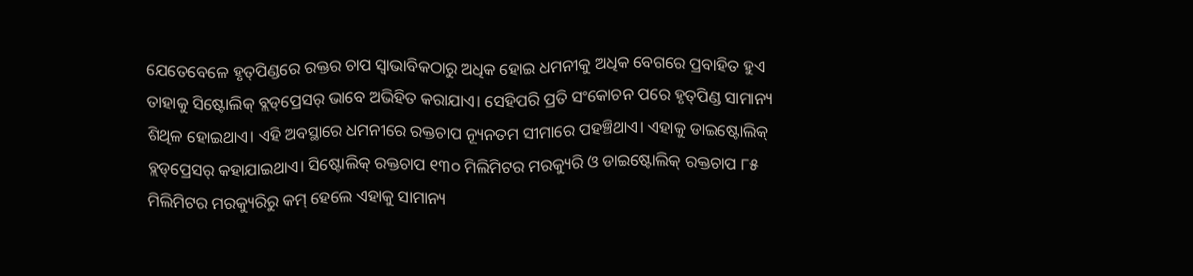ଯେତେବେଳେ ହୃତ୍‌ପିଣ୍ଡରେ ରକ୍ତର ଚାପ ସ୍ବାଭାବିକଠାରୁ ଅଧିକ ହୋଇ ଧମନୀକୁ ଅଧିକ ବେଗରେ ପ୍ରବାହିତ ହୁଏ ତାହାକୁ ସିଷ୍ଟୋଲିକ୍ ବ୍ଲଡ୍‌ପ୍ରେସର୍‌ ଭାବେ ଅଭିହିତ କରାଯାଏ। ସେହିପରି ପ୍ରତି ସଂକୋଚନ ପରେ ହୃତ୍‌ପିଣ୍ଡ ସାମାନ୍ୟ ଶିଥିଳ ହୋଇଥାଏ। ଏହି ଅବସ୍ଥାରେ ଧମନୀରେ ରକ୍ତଚାପ ନ୍ୟୂନତମ ସୀମାରେ ପହଞ୍ଚିଥାଏ। ଏହାକୁ ଡାଇଷ୍ଟୋଲିକ୍ ବ୍ଲଡ୍‌ପ୍ରେସର୍‌ କହାଯାଇଥାଏ। ସିଷ୍ଟୋଲିକ୍ ରକ୍ତଚାପ ୧୩୦ ମିଲିମିଟର ମରକ୍ୟୁରି ଓ ଡାଇଷ୍ଟୋଲିକ୍ ରକ୍ତଚାପ ୮୫ ମିଲିମିଟର ମରକ୍ୟୁରିରୁ କମ୍ ହେଲେ ଏହାକୁ ସାମାନ୍ୟ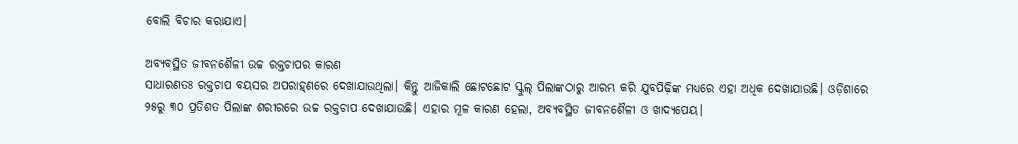ବୋଲି ବିଚାର କରାଯାଏ।

ଅବ୍ୟବସ୍ଥିତ ଜୀବନଶୈଳୀ ଉଚ୍ଚ ରକ୍ତଚାପର କାରଣ
ସାଧାରଣତଃ ରକ୍ତଚାପ ବୟସର ଅପରାହ୍‌ଣରେ ଦେଖାଯାଉଥିଲା। କିନ୍ତୁ ଆଜିକାଲି ଛୋଟଛୋଟ ସ୍କୁଲ୍ ପିଲାଙ୍କଠାରୁ ଆରମ୍ଭ କରି ଯୁବପିଢ଼ିଙ୍କ ମଧ୍ୟରେ ଏହା ଅଧିକ ଦେଖାଯାଉଛି। ଓଡ଼ିଶାରେ ୨୫ରୁ ୩୦ ପ୍ରତିଶତ ପିଲାଙ୍କ ଶରୀରରେ ଉଚ୍ଚ ରକ୍ତଚାପ ଦେଖାଯାଉଛି। ଏହାର ମୂଳ କାରଣ ହେଲା, ଅବ୍ୟବସ୍ଥିତ ଜୀବନଶୈଳୀ ଓ ଖାଦ୍ୟପେୟ।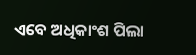ଏବେ ଅଧିକାଂଶ ପିଲା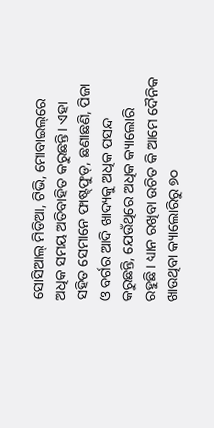ସୋସିଆଲ୍ ମିଡିଆ, ଟିଭି, ମୋବାଇଲ୍‌ରେ ଅଧିକ ସମୟ ଅତିବାହିତ କରୁଛନ୍ତି। ଏହା ସହିତ ସେମାନେ ଫାଷ୍ଟ୍‌ଫୁଡ୍‌, ଛଣାଛଣି, ପିଜା ଓ ବର୍ଗର ଆଦି ଖାଦ୍ୟକୁ ଅଧିକ ପସନ୍ଦ କରୁଛନ୍ତି, ଯେଉଁଥିରେ ଅଧିକ କ୍ୟାଲୋରି ରହୁଛି। ଧ୍ୟାନ ରଖିବା ଉଚିତ କି ଆମେ ଦୈନିକ ଖାଉଥିବା କ୍ୟାଲୋରିରୁ ୭୦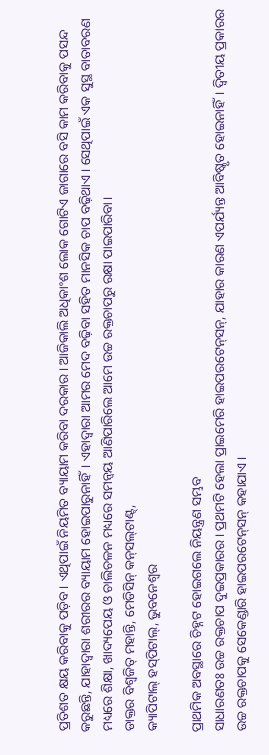ପ୍ରତିଶତ କ୍ଷୟ କରିବାକୁ ପଡ଼ିବ। ଏଥିପାଇଁ ନିୟମିତ ବ୍ୟାୟାମ କରିବା ଦରକାର। ଆଜିକାଲି ଅଧିକାଂଶ ଲୋକ ଗୋଟିଏ ଜାଗାରେ ବସି କାମ କରିବାକୁ ପସନ୍ଦ କରୁଛନ୍ତି, ଯାହାଦ୍ବାରା ଶରୀରର ବ୍ୟାୟାମ ହୋଇପାରୁନାହିଁ। ଏହାଦ୍ବାରା ଆମର ମେଦ ବଢ଼ିବା ସହିତ ମାନସିକ ଚାପ ବଢ଼ିଥାଏ। ସେଥିପାଇଁ ଏକ ସୁସ୍ଥ ବାତାବରଣ ମଧ୍ୟରେ ଶିକ୍ଷା, ଖାଦ୍ୟପେୟ ଓ ଚାଲିଚଳନ ମଧ୍ୟରେ ସମନ୍ବୟ ଆଣିପାରିଲେ ଆମେ ଉଚ୍ଚ ରକ୍ତଚାପରୁ ରକ୍ଷା ପାଇପାରିବା।
ଡାକ୍ତର ବିଶ୍ବଜିତ୍‌ ମହାନ୍ତି, ମେଡିସିନ୍‌ କନ୍‌ସଲ୍‌ଟାଣ୍ଟ୍‌,
କ୍ୟାପିଟାଲ୍‌ ହସ୍‌ପିଟାଲ୍‌, ଭୁବନେଶ୍ବର

ପ୍ରାଥମିକ ଅବସ୍ଥାରେ ଚିହ୍ନଟ ହୋଇଗଲେ ନିୟନ୍ତ୍ରଣ ସମ୍ଭବ
ସାଧାରଣତଃ ଉଚ୍ଚ ରକ୍ତଚାପ ଦୁଇପ୍ରକାରର। ପ୍ରଥମଟି ହେଲା ପ୍ରାଇମେରି ହାଇପରଟେନ୍‌ସନ୍, ଯାହାର କାରଣ ଏପର୍ଯ୍ୟନ୍ତ ଆବିଷ୍କୃତ ହୋଇନାହିଁ। ଦ୍ବିତୀୟ ପ୍ରକାରର ଉଚ୍ଚ ରକ୍ତଚାପକୁ ସେକେଣ୍ଡାରି ହାଇପରଟେନ୍‌ସନ୍ କହାଯାଏ।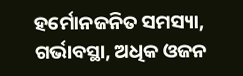ହର୍ମୋନଜନିତ ସମସ୍ୟା, ଗର୍ଭାବସ୍ଥା, ଅଧିକ ଓଜନ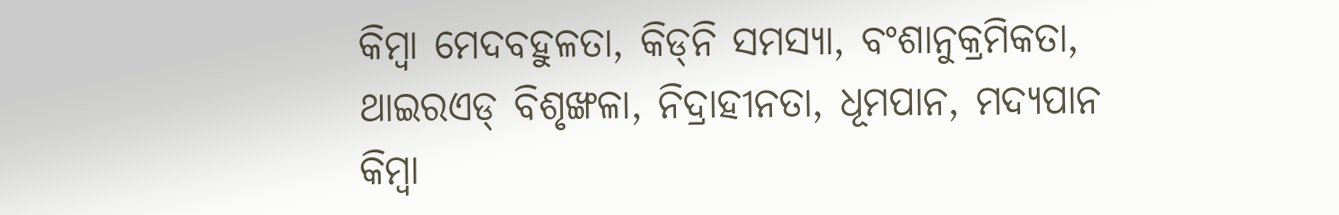କିମ୍ବା ମେଦବହୁଳତା, କିଡ୍‌ନି ସମସ୍ୟା, ବଂଶାନୁକ୍ରମିକତା, ଥାଇରଏଡ୍ ବିଶୃଙ୍ଖଳା, ନିଦ୍ରାହୀନତା, ଧୂମପାନ, ମଦ୍ୟପାନ କିମ୍ବା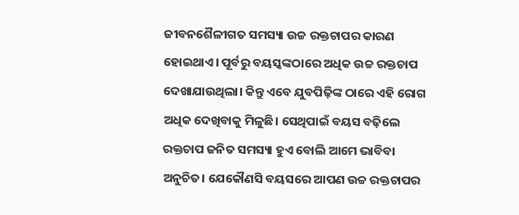ଜୀବନଶୈଳୀଗତ ସମସ୍ୟା ଉଚ୍ଚ ରକ୍ତଚାପର କାରଣ ହୋଇଥାଏ। ପୂର୍ବରୁ ବୟସ୍କଙ୍କଠାରେ ଅଧିକ ଉଚ୍ଚ ରକ୍ତଚାପ ଦେଖାଯାଉଥିଲା। କିନ୍ତୁ ଏବେ ଯୁବପିଢ଼ିଙ୍କ ଠାରେ ଏହି ରୋଗ ଅଧିକ ଦେଖିବାକୁ ମିଳୁଛି। ସେଥିପାଇଁ ବୟସ ବଢ଼ିଲେ ରକ୍ତଚାପ ଜନିତ ସମସ୍ୟା ହୁଏ ବୋଲି ଆମେ ଭାବିବା ଅନୁଚିତ। ଯେକୌଣସି ବୟସରେ ଆପଣ ଉଚ୍ଚ ରକ୍ତଚାପର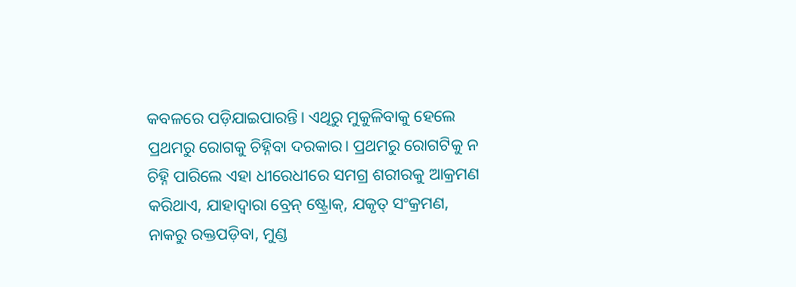କବଳରେ ପଡ଼ିଯାଇପାରନ୍ତି। ଏଥିରୁ ମୁକୁଳିବାକୁ ହେଲେ ପ୍ରଥମରୁ ରୋଗକୁ ଚିହ୍ନିବା ଦରକାର। ପ୍ରଥମରୁ ରୋଗଟିକୁ ନ ଚିହ୍ନି ପାରିଲେ ଏହା ଧୀରେଧୀରେ ସମଗ୍ର ଶରୀରକୁ ଆକ୍ରମଣ କରିଥାଏ, ଯାହାଦ୍ବାରା ବ୍ରେନ୍‌‌ ଷ୍ଟ୍ରୋକ୍‌, ଯକୃତ୍‌ ସଂକ୍ରମଣ, ନାକରୁ ରକ୍ତପଡ଼ିବା, ମୁଣ୍ଡ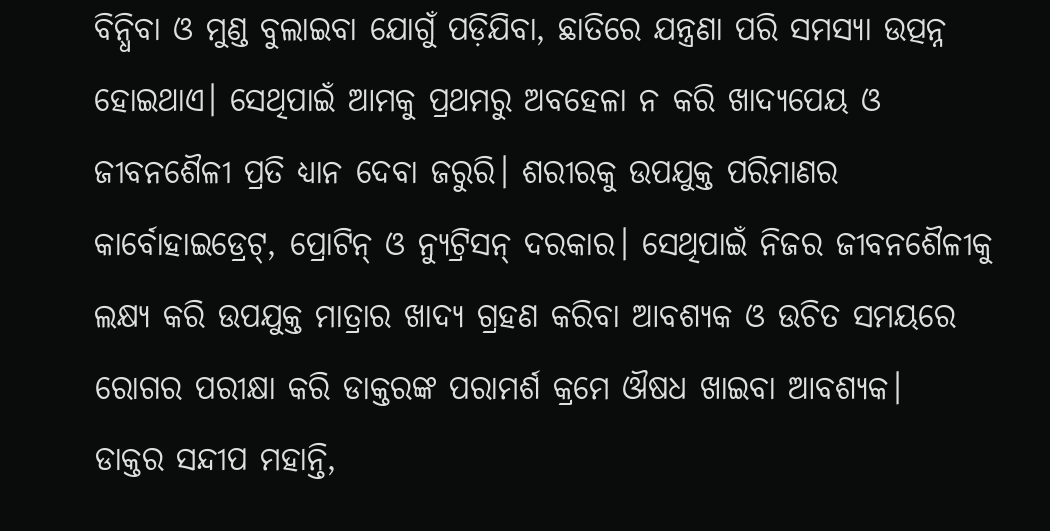ବିନ୍ଧିବା ଓ ମୁଣ୍ଡ ବୁଲାଇବା ଯୋଗୁଁ ପଡ଼ିଯିବା, ଛାତିରେ ଯନ୍ତ୍ରଣା ପରି ସମସ୍ୟା ଉତ୍ପନ୍ନ ହୋଇଥାଏ। ସେଥିପାଇଁ ଆମକୁ ପ୍ରଥମରୁ ଅବହେଳା ନ କରି ଖାଦ୍ୟପେୟ ଓ ଜୀବନଶୈଳୀ ପ୍ରତି ଧ୍ୟାନ ଦେବା ଜରୁରି। ଶରୀରକୁ ଉପଯୁକ୍ତ ପରିମାଣର କାର୍ବୋହାଇଡ୍ରେଟ୍‌, ପ୍ରୋଟିନ୍ ଓ ନ୍ୟୁଟ୍ରିସନ୍ ଦରକାର। ସେଥିପାଇଁ ନିଜର ଜୀବନଶୈଳୀକୁ ଲକ୍ଷ୍ୟ କରି ଉପଯୁକ୍ତ ମାତ୍ରାର ଖାଦ୍ୟ ଗ୍ରହଣ କରିବା ଆବଶ୍ୟକ ଓ ଉଚିତ ସମୟରେ ରୋଗର ପରୀକ୍ଷା କରି ଡାକ୍ତରଙ୍କ ପରାମର୍ଶ କ୍ରମେ ଔଷଧ ଖାଇବା ଆବଶ୍ୟକ।
ଡାକ୍ତର ସନ୍ଦୀପ ମହାନ୍ତି,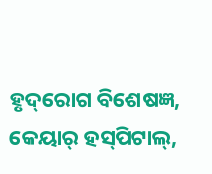ହୃଦ୍‌ରୋଗ ବିଶେଷଜ୍ଞ,
କେୟାର୍‌ ହସ୍‌ପିଟାଲ୍‌,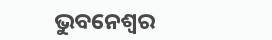ଭୁବନେଶ୍ବର